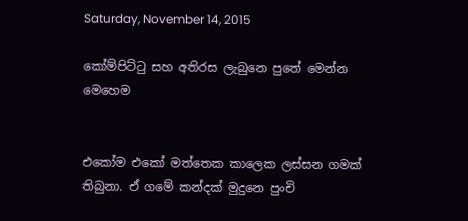Saturday, November 14, 2015

කෝම්පිට්ටු සහ අතිරස ලැබුනෙ පුතේ මෙන්න මෙහෙම


එකෝම එකෝ මත්තෙක කාලෙක ලස්සන ගමක් තිබුනා. ඒ ගමේ කන්දක් මුදුනෙ පුංචි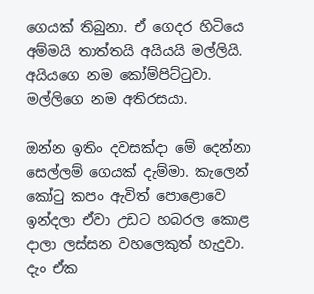ගෙයක් තිබුනා. ඒ ගෙදර හිටියෙ අම්මයි තාත්තයි අයියයි මල්ලියි. අයියගෙ නම කෝම්පිට්ටුවා. මල්ලිගෙ නම අතිරසයා.

ඔන්න ඉතිං දවසක්දා මේ දෙන්නා සෙල්ලම් ගෙයක් දැම්මා. කැලෙන් කෝටු කපං ඇවිත් පොළොවෙ ඉන්දලා ඒවා උඩට හබරල කොළ දාලා ලස්සන වහලෙකුත් හැදුවා. දැං ඒක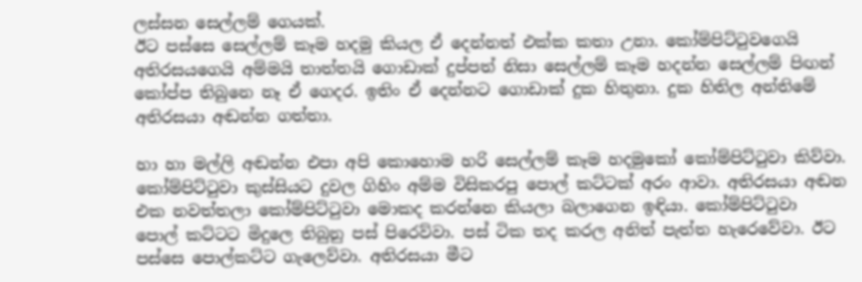ලස්සන සෙල්ලම් ගෙයක්.
ඊට පස්සෙ සෙල්ලම් කෑම හදමු කියල ඒ දෙන්නත් එක්ක කතා උනා. කෝම්පිට්ටුවගෙයි අතිරසයගෙයි අම්මයි තාත්තයි ගොඩාක් දුප්පත් නිසා සෙල්ලම් කෑම හදන්න සෙල්ලම් පිඟන් කෝප්ප තිබුනෙ නෑ ඒ ගෙදර. ඉතිං ඒ දෙන්නට ගොඩාක් දුක හිතුනා. දුක හිතිල අන්තිමේ අතිරසයා අඬන්න ගත්තා.

හා හා මල්ලි අඬන්න එපා අපි කොහොම හරි සෙල්ලම් කෑම හදමුකෝ කෝම්පිට්ටුවා කිව්වා.
කෝම්පිට්ටුවා කුස්සියට දුවල ගිහිං අම්ම විසිකරපු පොල් කට්ටක් අරං ආවා. අතිරසයා අඬන එක නවත්තලා කෝම්පිට්ටුවා මොකද කරන්නෙ කියලා බලාගෙන ඉඳියා. කෝම්පිට්ටුවා පොල් කට්ටට මිදුලෙ තිබුනු පස් පිරෙව්වා. පස් ටික තද කරල අනිත් පැත්ත හැරෙවේවා. ඊට පස්සෙ පොල්කට්ට ගැලෙව්වා. අතිරසයා මීට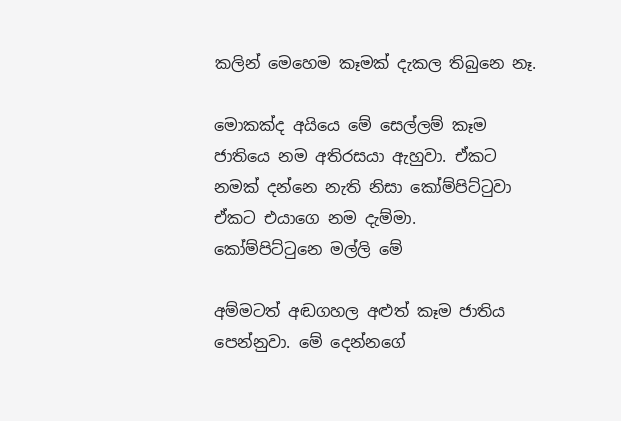කලින් මෙහෙම කෑමක් දැකල තිබුනෙ නෑ.

මොකක්ද අයියෙ මේ සෙල්ලම් කෑම ජාතියෙ නම අතිරසයා ඇහුවා. ඒකට නමක් දන්නෙ නැති නිසා කෝම්පිට්ටුවා ඒකට එයාගෙ නම දැම්මා.
කෝම්පිට්ටුනෙ මල්ලි මේ

අම්මටත් අඬගහල අළුත් කෑම ජාතිය පෙන්නුවා. මේ දෙන්නගේ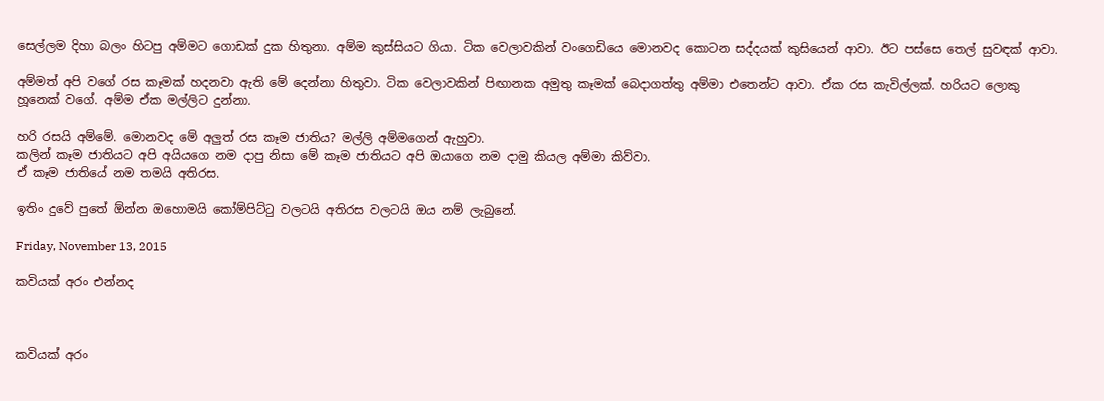සෙල්ලම දිහා බලං හිටපු අම්මට ගොඩක් දුක හිතුනා. අම්ම කුස්සියට ගියා. ටික වෙලාවකින් වංගෙඩියෙ මොනවද කොටන සද්දයක් කුසියෙන් ආවා. ඊට පස්සෙ තෙල් සුවඳක් ආවා.

අම්මත් අපි වගේ රස කෑමක් හදනවා ඇති මේ දෙන්නා හිතුවා. ටික වෙලාවකින් පිඟානක අමුතු කෑමක් බෙදාගත්තු අම්මා එතෙන්ට ආවා. ඒක රස කැවිල්ලක්. හරියට ලොකු හූනෙක් වගේ. අම්ම ඒක මල්ලිට දුන්නා.

හරි රසයි අම්මේ. මොනවද මේ අලුත් රස කෑම ජාතිය? මල්ලි අම්මගෙන් ඇහුවා.
කලින් කෑම ජාතියට අපි අයියගෙ නම දාපු නිසා මේ කෑම ජාතියට අපි ඔයාගෙ නම දාමු කියල අම්මා කිව්වා.
ඒ කෑම ජාතියේ නම තමයි අතිරස.

ඉතිං දුවේ පුතේ ඕන්න ඔහොමයි කෝම්පිට්ටු වලටයි අතිරස වලටයි ඔය නම් ලැබුනේ.

Friday, November 13, 2015

කවියක් අරං එන්නද



කවියක් අරං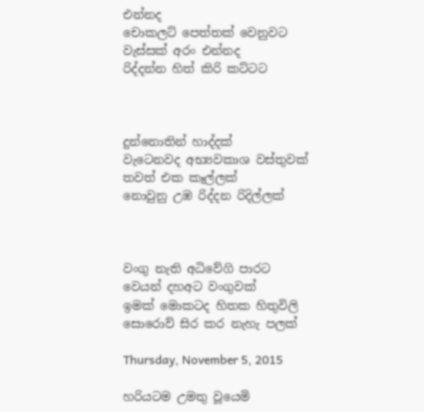එන්නද
චොකලට් පෙත්තක් වෙනුවට
වැස්සක් අරං එන්නද
රිද්දන්න හිත් කිරි කට්ටට



දුන්නොතින් හාද්දක්
වැටෙනවද අභ්‍යවකාශ වස්තුවක්
තවත් එක කෑල්ලක්
නොවුනු උඹ රිද්දන රිදිල්ලක්



වංගු නැති අධිවේගි පාරට
වෙයන් දහඅට වංගුවක්
ඉමක් මොකටද හිතක හිතුවිලි
සොරොව් සිර කර නැහැ පලක්

Thursday, November 5, 2015

හරියටම උමතු වූයෙමි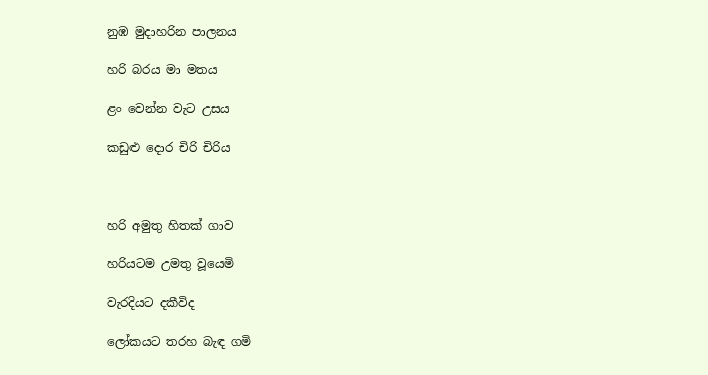නුඹ මුදාහරින පාලනය

හරි බරය මා මතය

ළං වෙන්න වැට උසය

කඩුළු දොර චිරි චිරිය



හරි අමුතු හිතක් ගාව

හරියටම උමතු වූයෙමි

වැරදියට දකීවිද

ලෝකයට තරහ බැඳ ගමි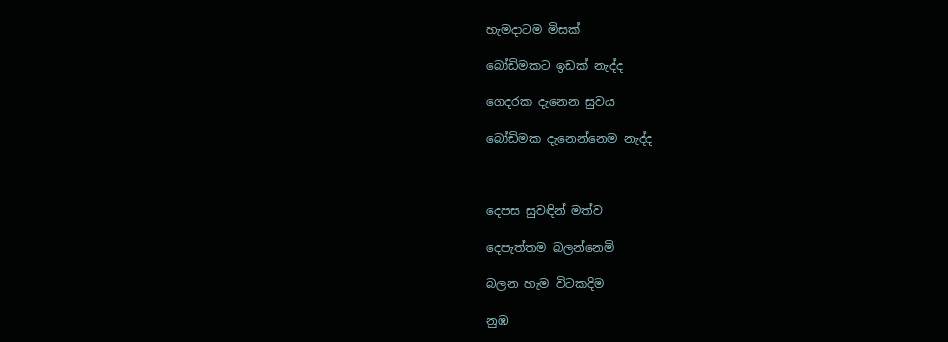හැමදාටම මිසක්

බෝඩිමකට ඉඩක් නැද්ද

ගෙදරක දැනෙන සුවය

බෝඩිමක දැනෙන්නෙම නැද්ද



දෙපස සුවඳින් මත්ව

දෙපැත්තම බලන්නෙමි

බලන හැම විටකදිම

නුඹ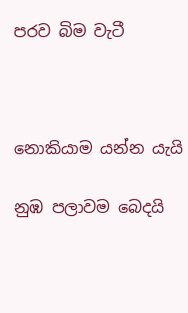පරව බිම වැටී



නොකියාම යන්න යැයි

නුඹ පලාවම බෙදයි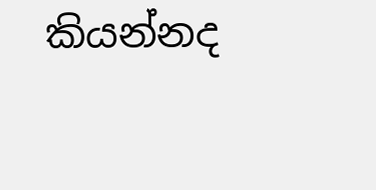කියන්නද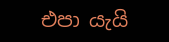එපා යැයි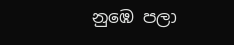නුඹෙ පලා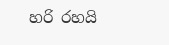හරි රහයි